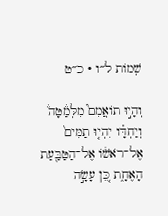שְׁמוֹת ל״ו · כ״ט

וְהָי֣וּ תוֹאֲמִם֮ מִלְּמַ֒טָּה֒ וְיַחְדָּ֗ו יִהְי֤וּ תַמִּים֙ אֶל־רֹאשׁ֔וֹ אֶל־הַטַּבַּ֖עַת הָאֶחָ֑ת כֵּ֚ן עָשָׂ֣ה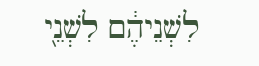לִשְׁנֵיהֶ֔ם לִשְׁנֵ֖י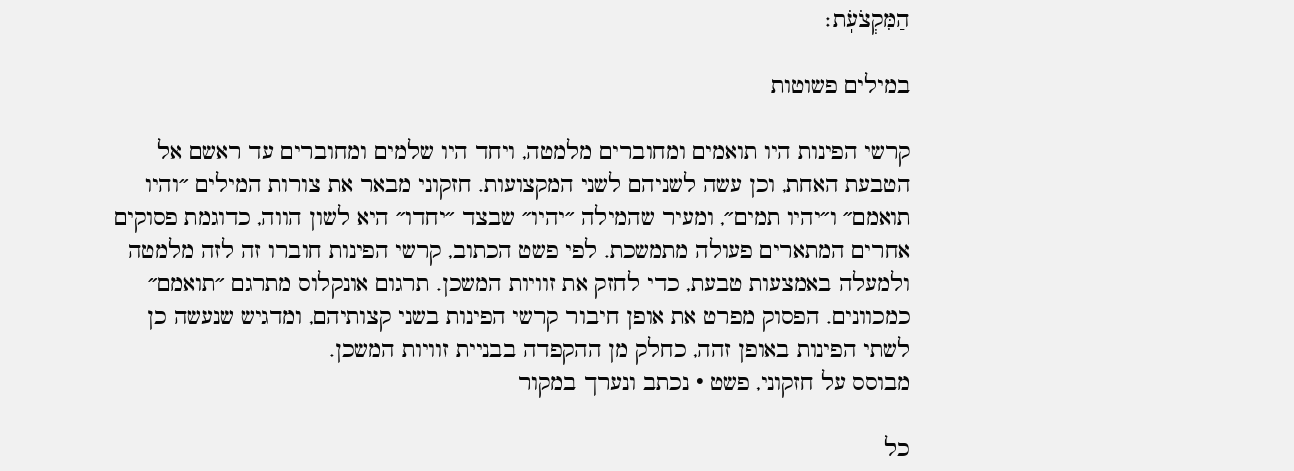הַמִּקְצֹעֹֽת׃

במילים פשוטות

קרשי הפינות היו תואמים ומחוברים מלמטה, ויחד היו שלמים ומחוברים עד ראשם אל הטבעת האחת, וכן עשה לשניהם לשני המקצועות. חזקוני מבאר את צורות המילים ״והיו תואמם״ ו״יהיו תמים״, ומעיר שהמילה ״יהיו״ שבצד ״יחדו״ היא לשון הווה, כדוגמת פסוקים אחרים המתארים פעולה מתמשכת. לפי פשט הכתוב, קרשי הפינות חוברו זה לזה מלמטה ולמעלה באמצעות טבעת, כדי לחזק את זוויות המשכן. תרגום אונקלוס מתרגם ״תואמם״ כמכוונים. הפסוק מפרט את אופן חיבור קרשי הפינות בשני קצותיהם, ומדגיש שנעשה כן לשתי הפינות באופן זהה, כחלק מן ההקפדה בבניית זוויות המשכן.
מבוסס על חזקוני, פשט · נכתב ונערך במקור

כל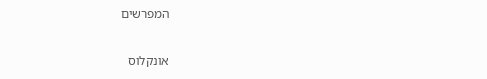המפרשים

אונקלוס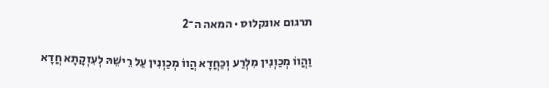תרגום אונקלוס · המאה ה־2

וַהֲווֹ מְכַוְנִין מִלְרַע וְכַחֲדָא הֲווֹ מְכַוְנִין עַל רֵישֵׁהּ לְעִזְקָתָא חֲדָא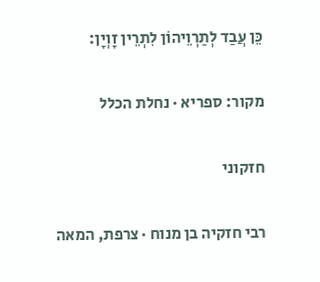כֵּן עֲבַד לְתַרְוֵיהוֹן לִתְרֵין זָוְיָן:

מקור: ספריא · נחלת הכלל

חזקוני

רבי חזקיה בן מנוח · צרפת, המאה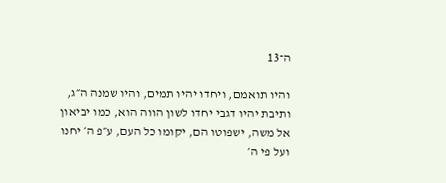ה־13

והיו תואמם, ויחדו יהיו תמים, והיו שמנה ה״ג, ותיבת יהיו דגבי יחדו לשון הווה הוא, כמו יביאון אל משה, ישפוטו הם, יקומו כל העם, ע״פ ה׳ יחנו ועל פי ה׳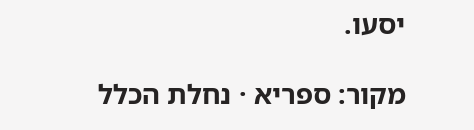יסעו.

מקור: ספריא · נחלת הכלל